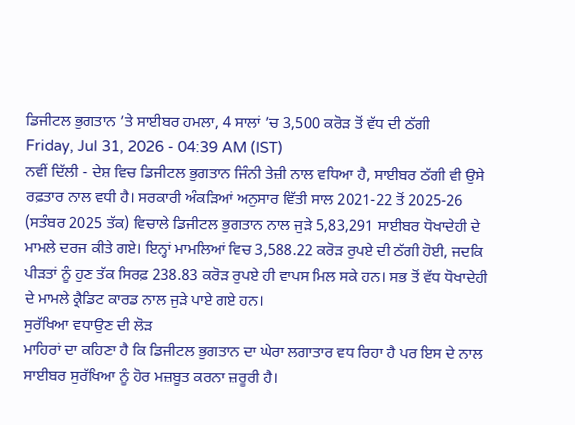ਡਿਜੀਟਲ ਭੁਗਤਾਨ ’ਤੇ ਸਾਈਬਰ ਹਮਲਾ, 4 ਸਾਲਾਂ ’ਚ 3,500 ਕਰੋੜ ਤੋਂ ਵੱਧ ਦੀ ਠੱਗੀ
Friday, Jul 31, 2026 - 04:39 AM (IST)
ਨਵੀਂ ਦਿੱਲੀ - ਦੇਸ਼ ਵਿਚ ਡਿਜੀਟਲ ਭੁਗਤਾਨ ਜਿੰਨੀ ਤੇਜ਼ੀ ਨਾਲ ਵਧਿਆ ਹੈ, ਸਾਈਬਰ ਠੱਗੀ ਵੀ ਉਸੇ ਰਫ਼ਤਾਰ ਨਾਲ ਵਧੀ ਹੈ। ਸਰਕਾਰੀ ਅੰਕੜਿਆਂ ਅਨੁਸਾਰ ਵਿੱਤੀ ਸਾਲ 2021-22 ਤੋਂ 2025-26 (ਸਤੰਬਰ 2025 ਤੱਕ) ਵਿਚਾਲੇ ਡਿਜੀਟਲ ਭੁਗਤਾਨ ਨਾਲ ਜੁੜੇ 5,83,291 ਸਾਈਬਰ ਧੋਖਾਦੇਹੀ ਦੇ ਮਾਮਲੇ ਦਰਜ ਕੀਤੇ ਗਏ। ਇਨ੍ਹਾਂ ਮਾਮਲਿਆਂ ਵਿਚ 3,588.22 ਕਰੋੜ ਰੁਪਏ ਦੀ ਠੱਗੀ ਹੋਈ, ਜਦਕਿ ਪੀੜਤਾਂ ਨੂੰ ਹੁਣ ਤੱਕ ਸਿਰਫ਼ 238.83 ਕਰੋੜ ਰੁਪਏ ਹੀ ਵਾਪਸ ਮਿਲ ਸਕੇ ਹਨ। ਸਭ ਤੋਂ ਵੱਧ ਧੋਖਾਦੇਹੀ ਦੇ ਮਾਮਲੇ ਕ੍ਰੈਡਿਟ ਕਾਰਡ ਨਾਲ ਜੁੜੇ ਪਾਏ ਗਏ ਹਨ।
ਸੁਰੱਖਿਆ ਵਧਾਉਣ ਦੀ ਲੋੜ
ਮਾਹਿਰਾਂ ਦਾ ਕਹਿਣਾ ਹੈ ਕਿ ਡਿਜੀਟਲ ਭੁਗਤਾਨ ਦਾ ਘੇਰਾ ਲਗਾਤਾਰ ਵਧ ਰਿਹਾ ਹੈ ਪਰ ਇਸ ਦੇ ਨਾਲ ਸਾਈਬਰ ਸੁਰੱਖਿਆ ਨੂੰ ਹੋਰ ਮਜ਼ਬੂਤ ਕਰਨਾ ਜ਼ਰੂਰੀ ਹੈ।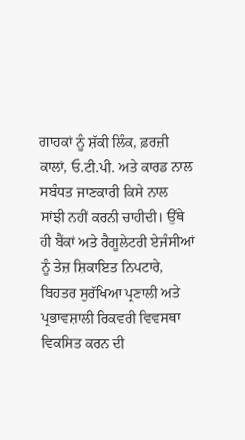ਗਾਹਕਾਂ ਨੂੰ ਸ਼ੱਕੀ ਲਿੰਕ, ਫ਼ਰਜ਼ੀ ਕਾਲਾਂ, ਓ.ਟੀ.ਪੀ. ਅਤੇ ਕਾਰਡ ਨਾਲ ਸਬੰਧਤ ਜਾਣਕਾਰੀ ਕਿਸੇ ਨਾਲ ਸਾਂਝੀ ਨਹੀਂ ਕਰਨੀ ਚਾਹੀਦੀ। ਉੱਥੇ ਹੀ ਬੈਂਕਾਂ ਅਤੇ ਰੈਗੂਲੇਟਰੀ ਏਜੰਸੀਆਂ ਨੂੰ ਤੇਜ਼ ਸ਼ਿਕਾਇਤ ਨਿਪਟਾਰੇ, ਬਿਹਤਰ ਸੁਰੱਖਿਆ ਪ੍ਰਣਾਲੀ ਅਤੇ ਪ੍ਰਭਾਵਸ਼ਾਲੀ ਰਿਕਵਰੀ ਵਿਵਸਥਾ ਵਿਕਸਿਤ ਕਰਨ ਦੀ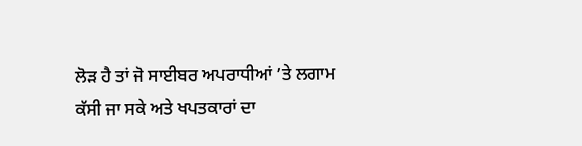ਲੋੜ ਹੈ ਤਾਂ ਜੋ ਸਾਈਬਰ ਅਪਰਾਧੀਆਂ ’ਤੇ ਲਗਾਮ ਕੱਸੀ ਜਾ ਸਕੇ ਅਤੇ ਖਪਤਕਾਰਾਂ ਦਾ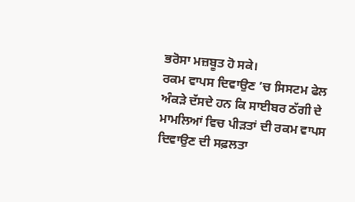ਭਰੋਸਾ ਮਜ਼ਬੂਤ ਹੋ ਸਕੇ।
ਰਕਮ ਵਾਪਸ ਦਿਵਾਉਣ ’ਚ ਸਿਸਟਮ ਫੇਲ
ਅੰਕੜੇ ਦੱਸਦੇ ਹਨ ਕਿ ਸਾਈਬਰ ਠੱਗੀ ਦੇ ਮਾਮਲਿਆਂ ਵਿਚ ਪੀੜਤਾਂ ਦੀ ਰਕਮ ਵਾਪਸ ਦਿਵਾਉਣ ਦੀ ਸਫ਼ਲਤਾ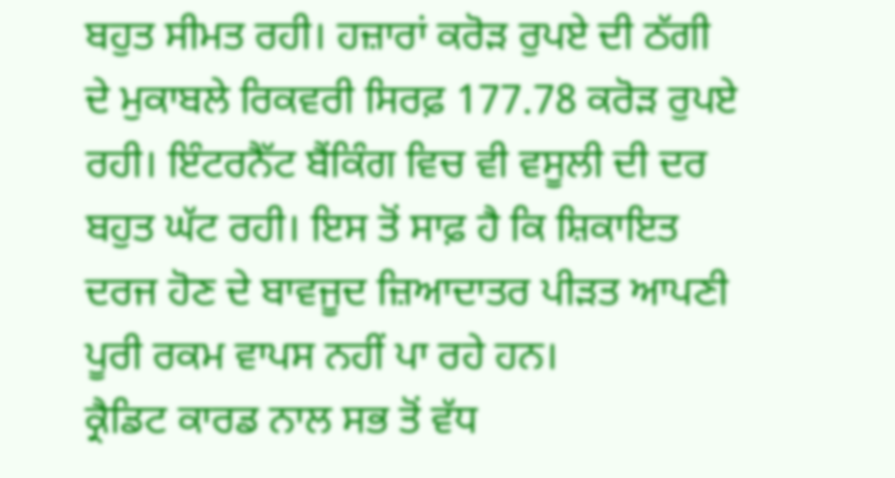ਬਹੁਤ ਸੀਮਤ ਰਹੀ। ਹਜ਼ਾਰਾਂ ਕਰੋੜ ਰੁਪਏ ਦੀ ਠੱਗੀ ਦੇ ਮੁਕਾਬਲੇ ਰਿਕਵਰੀ ਸਿਰਫ਼ 177.78 ਕਰੋੜ ਰੁਪਏ ਰਹੀ। ਇੰਟਰਨੈੱਟ ਬੈਂਕਿੰਗ ਵਿਚ ਵੀ ਵਸੂਲੀ ਦੀ ਦਰ ਬਹੁਤ ਘੱਟ ਰਹੀ। ਇਸ ਤੋਂ ਸਾਫ਼ ਹੈ ਕਿ ਸ਼ਿਕਾਇਤ ਦਰਜ ਹੋਣ ਦੇ ਬਾਵਜੂਦ ਜ਼ਿਆਦਾਤਰ ਪੀੜਤ ਆਪਣੀ ਪੂਰੀ ਰਕਮ ਵਾਪਸ ਨਹੀਂ ਪਾ ਰਹੇ ਹਨ।
ਕ੍ਰੈਡਿਟ ਕਾਰਡ ਨਾਲ ਸਭ ਤੋਂ ਵੱਧ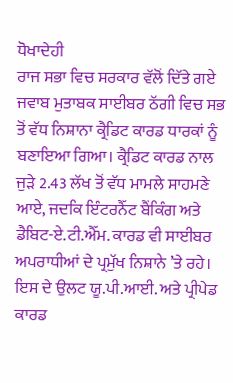ਧੋਖਾਦੇਹੀ
ਰਾਜ ਸਭਾ ਵਿਚ ਸਰਕਾਰ ਵੱਲੋਂ ਦਿੱਤੇ ਗਏ ਜਵਾਬ ਮੁਤਾਬਕ ਸਾਈਬਰ ਠੱਗੀ ਵਿਚ ਸਭ ਤੋਂ ਵੱਧ ਨਿਸ਼ਾਨਾ ਕ੍ਰੈਡਿਟ ਕਾਰਡ ਧਾਰਕਾਂ ਨੂੰ ਬਣਾਇਆ ਗਿਆ। ਕ੍ਰੈਡਿਟ ਕਾਰਡ ਨਾਲ ਜੁੜੇ 2.43 ਲੱਖ ਤੋਂ ਵੱਧ ਮਾਮਲੇ ਸਾਹਮਣੇ ਆਏ, ਜਦਕਿ ਇੰਟਰਨੈੱਟ ਬੈਂਕਿੰਗ ਅਤੇ ਡੈਬਿਟ-ਏ.ਟੀ.ਐੱਮ. ਕਾਰਡ ਵੀ ਸਾਈਬਰ ਅਪਰਾਧੀਆਂ ਦੇ ਪ੍ਰਮੁੱਖ ਨਿਸ਼ਾਨੇ ’ਤੇ ਰਹੇ। ਇਸ ਦੇ ਉਲਟ ਯੂ.ਪੀ.ਆਈ. ਅਤੇ ਪ੍ਰੀਪੇਡ ਕਾਰਡ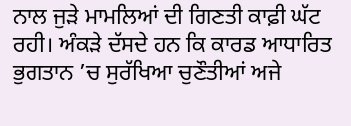ਨਾਲ ਜੁੜੇ ਮਾਮਲਿਆਂ ਦੀ ਗਿਣਤੀ ਕਾਫ਼ੀ ਘੱਟ ਰਹੀ। ਅੰਕੜੇ ਦੱਸਦੇ ਹਨ ਕਿ ਕਾਰਡ ਆਧਾਰਿਤ ਭੁਗਤਾਨ ’ਚ ਸੁਰੱਖਿਆ ਚੁਣੌਤੀਆਂ ਅਜੇ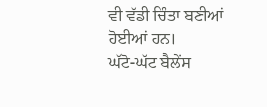ਵੀ ਵੱਡੀ ਚਿੰਤਾ ਬਣੀਆਂ ਹੋਈਆਂ ਹਨ।
ਘੱਟੋ-ਘੱਟ ਬੈਲੇਂਸ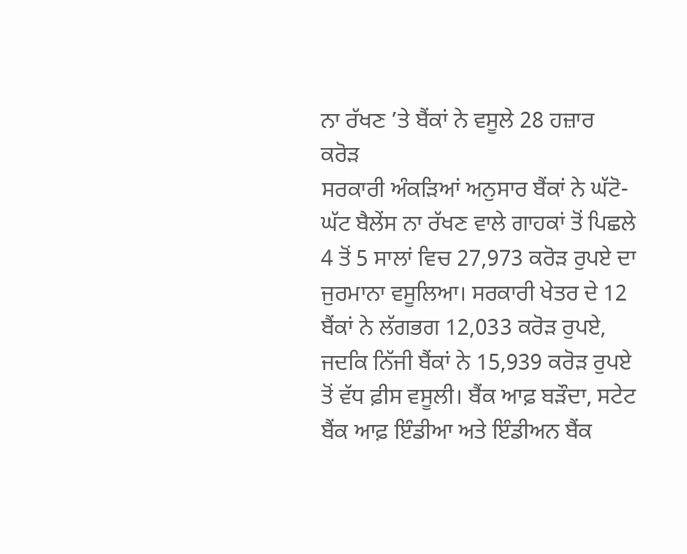ਨਾ ਰੱਖਣ ’ਤੇ ਬੈਂਕਾਂ ਨੇ ਵਸੂਲੇ 28 ਹਜ਼ਾਰ ਕਰੋੜ
ਸਰਕਾਰੀ ਅੰਕੜਿਆਂ ਅਨੁਸਾਰ ਬੈਂਕਾਂ ਨੇ ਘੱਟੋ-ਘੱਟ ਬੈਲੇਂਸ ਨਾ ਰੱਖਣ ਵਾਲੇ ਗਾਹਕਾਂ ਤੋਂ ਪਿਛਲੇ 4 ਤੋਂ 5 ਸਾਲਾਂ ਵਿਚ 27,973 ਕਰੋੜ ਰੁਪਏ ਦਾ ਜੁਰਮਾਨਾ ਵਸੂਲਿਆ। ਸਰਕਾਰੀ ਖੇਤਰ ਦੇ 12 ਬੈਂਕਾਂ ਨੇ ਲੱਗਭਗ 12,033 ਕਰੋੜ ਰੁਪਏ, ਜਦਕਿ ਨਿੱਜੀ ਬੈਂਕਾਂ ਨੇ 15,939 ਕਰੋੜ ਰੁਪਏ ਤੋਂ ਵੱਧ ਫ਼ੀਸ ਵਸੂਲੀ। ਬੈਂਕ ਆਫ਼ ਬੜੌਦਾ, ਸਟੇਟ ਬੈਂਕ ਆਫ਼ ਇੰਡੀਆ ਅਤੇ ਇੰਡੀਅਨ ਬੈਂਕ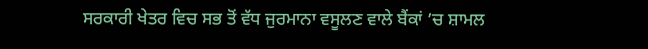ਸਰਕਾਰੀ ਖੇਤਰ ਵਿਚ ਸਭ ਤੋਂ ਵੱਧ ਜੁਰਮਾਨਾ ਵਸੂਲਣ ਵਾਲੇ ਬੈਂਕਾਂ ’ਚ ਸ਼ਾਮਲ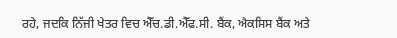ਰਹੇ, ਜਦਕਿ ਨਿੱਜੀ ਖੇਤਰ ਵਿਚ ਐੱਚ.ਡੀ.ਐੱਫ.ਸੀ. ਬੈਂਕ, ਐਕਸਿਸ ਬੈਂਕ ਅਤੇ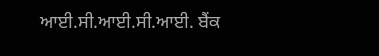ਆਈ.ਸੀ.ਆਈ.ਸੀ.ਆਈ. ਬੈਂਕ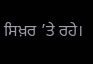ਸਿਖ਼ਰ ’ਤੇ ਰਹੇ।